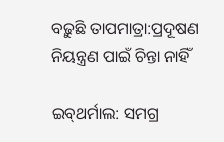ବଢ଼ୁଛି ତାପମାତ୍ରା:ପ୍ରଦୂଷଣ ନିୟନ୍ତ୍ରଣ ପାଇଁ ଚିନ୍ତା ନାହିଁ

ଇବ୍‌ଥର୍ମାଲ: ସମଗ୍ର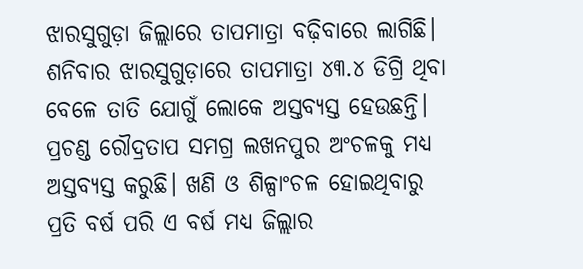ଝାରସୁଗୁଡ଼ା ଜିଲ୍ଲାରେ ତାପମାତ୍ରା ବଢ଼ିବାରେ ଲାଗିଛି। ଶନିବାର ଝାରସୁଗୁଡ଼ାରେ ତାପମାତ୍ରା ୪୩.୪ ଡିଗ୍ରି ଥିବା ବେଳେ ତାତି ଯୋଗୁଁ ଲୋକେ ଅସ୍ତବ୍ୟସ୍ତ ହେଉଛନ୍ତି। ପ୍ରଚଣ୍ଡ ରୌଦ୍ରତାପ ସମଗ୍ର ଲଖନପୁର ଅଂଚଳକୁ ମଧ୍ୟ ଅସ୍ତବ୍ୟସ୍ତ କରୁଛି। ଖଣି ଓ ଶିଳ୍ପାଂଚଳ ହୋଇଥିବାରୁ ପ୍ରତି ବର୍ଷ ପରି ଏ ବର୍ଷ ମଧ୍ୟ ଜିଲ୍ଲାର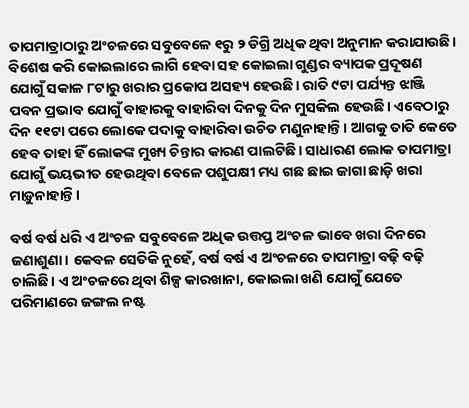ତାପମାତ୍ରାଠାରୁ ଅଂଚଳରେ ସବୁବେଳେ ୧ରୁ ୨ ଡିଗ୍ରି ଅଧିକ ଥିବା ଅନୁମାନ କରାଯାଉଛି। ବିଶେଷ କରି କୋଇଲାରେ ଲାଗି ହେବା ସହ କୋଇଲା ଗୁଣ୍ଡର ବ୍ୟାପକ ପ୍ରଦୂଷଣ ଯୋଗୁଁ ସକାଳ ୮ଟାରୁ ଖରାର ପ୍ରକୋପ ଅସହ୍ୟ ହେଉଛି। ରାତି ୯ଟା ପର୍ଯ୍ୟନ୍ତ ଝାଞ୍ଜି ପବନ ପ୍ରଭାବ ଯୋଗୁଁ ବାହାରକୁ ବାହାରିବା ଦିନକୁ ଦିନ ମୁସକିଲ ହେଉଛି। ଏବେଠାରୁ ଦିନ ୧୧ଟା ପରେ ଲୋକେ ପଦାକୁ ବାହାରିବା ଉଚିତ ମଣୁନାହାନ୍ତି। ଆଗକୁ ତାତି କେତେ ହେବ ତାହା ହିଁ ଲୋକଙ୍କ ମୁଖ୍ୟ ଚିନ୍ତାର କାରଣ ପାଲଟିଛି। ସାଧାରଣ ଲୋକ ତାପମାତ୍ରା ଯୋଗୁଁ ଭୟଭୀତ ହେଉଥିବା ବେଳେ ପଶୁପକ୍ଷୀ ମଧ୍ୟ ଗଛ ଛାଇ ଜାଗା ଛାଡ଼ି ଖରା ମାଡ଼ୁନାହାନ୍ତି।

ବର୍ଷ ବର୍ଷ ଧରି ଏ ଅଂଚଳ ସବୁବେଳେ ଅଧିକ ଉତ୍ତପ୍ତ ଅଂଚଳ ଭାବେ ଖରା ଦିନରେ ଜଣାଶୁଣା। କେବଳ ସେତିକି ନୁହେଁ, ବର୍ଷ ବର୍ଷ ଏ ଅଂଚଳରେ ତାପମାତ୍ରା ବଢ଼ି ବଢ଼ି ଚାଲିଛି। ଏ ଅଂଚଳରେ ଥିବା ଶିଳ୍ପ କାରଖାନା, କୋଇଲା ଖଣି ଯୋଗୁଁ ଯେତେ ପରିମାଣରେ ଜଙ୍ଗଲ ନଷ୍ଟ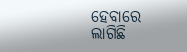ହେବାରେ ଲାଗିଛି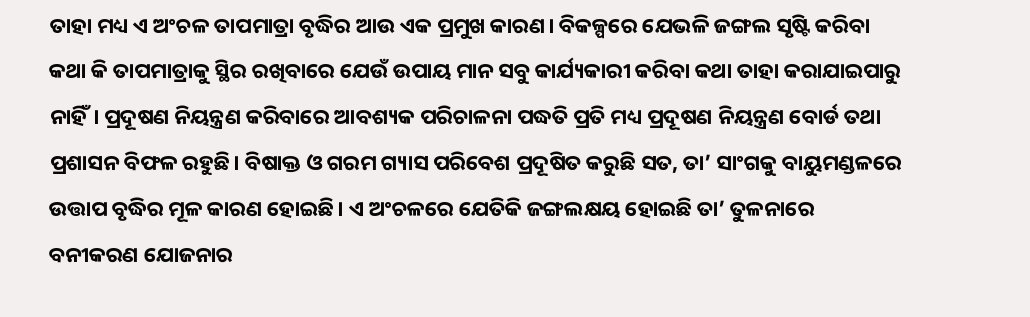ତାହା ମଧ୍ୟ ଏ ଅଂଚଳ ତାପମାତ୍ରା ବୃଦ୍ଧିର ଆଉ ଏକ ପ୍ରମୁଖ କାରଣ। ବିକଳ୍ପରେ ଯେଭଳି ଜଙ୍ଗଲ ସୃଷ୍ଟି କରିବା କଥା କି ତାପମାତ୍ରାକୁ ସ୍ଥିର ରଖିବାରେ ଯେଉଁ ଉପାୟ ମାନ ସବୁ କାର୍ଯ୍ୟକାରୀ କରିବା କଥା ତାହା କରାଯାଇପାରୁ ନାହିଁ। ପ୍ରଦୂଷଣ ନିୟନ୍ତ୍ରଣ କରିବାରେ ଆବଶ୍ୟକ ପରିଚାଳନା ପଦ୍ଧତି ପ୍ରତି ମଧ୍ୟ ପ୍ରଦୂଷଣ ନିୟନ୍ତ୍ରଣ ବୋର୍ଡ ତଥା ପ୍ରଶାସନ ବିଫଳ ରହୁଛି। ବିଷାକ୍ତ ଓ ଗରମ ଗ୍ୟାସ ପରିବେଶ ପ୍ରଦୂଷିତ କରୁଛି ସତ, ତା’ ସାଂଗକୁ ବାୟୁମଣ୍ଡଳରେ ଉତ୍ତାପ ବୃଦ୍ଧିର ମୂଳ କାରଣ ହୋଇଛି। ଏ ଅଂଚଳରେ ଯେତିକି ଜଙ୍ଗଲକ୍ଷୟ ହୋଇଛି ତା’ ତୁଳନାରେ ବନୀକରଣ ଯୋଜନାର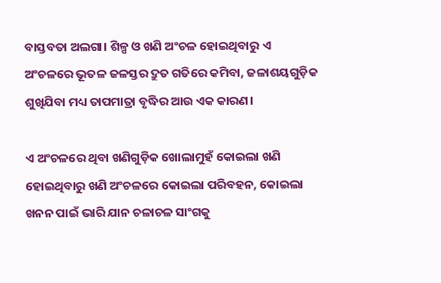ବାସ୍ତବତା ଅଲଗା। ଶିଳ୍ପ ଓ ଖଣି ଅଂଚଳ ହୋଇଥିବାରୁ ଏ ଅଂଚଳରେ ଭୂତଳ ଜଳସ୍ତର ଦ୍ରୁତ ଗତିରେ କମିବା, ଜଳାଶୟଗୁଡ଼ିକ ଶୁଖିଯିବା ମଧ୍ୟ ତାପମାତ୍ରା ବୃଦ୍ଧିର ଆଉ ଏକ କାରଣ।

ଏ ଅଂଚଳରେ ଥିବା ଖଣିଗୁଡ଼ିକ ଖୋଲାମୁହଁ କୋଇଲା ଖଣି ହୋଇଥିବାରୁ ଖଣି ଅଂଚଳରେ କୋଇଲା ପରିବହନ, କୋଇଲା ଖନନ ପାଇଁ ଭାରି ଯାନ ଚଳାଚଳ ସାଂଗକୁ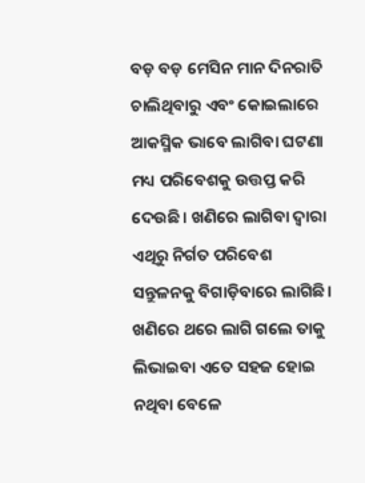ବଡ଼ ବଡ଼ ମେସିନ ମାନ ଦିନରାତି ଚାଲିଥିବାରୁ ଏବଂ କୋଇଲାରେ ଆକସ୍ମିକ ଭାବେ ଲାଗିବା ଘଟଣା ମଧ୍ୟ ପରିବେଶକୁ ଉତ୍ତପ୍ତ କରି ଦେଉଛି। ଖଣିରେ ଲାଗିବା ଦ୍ୱାରା ଏଥିରୁ ନିର୍ଗତ ପରିବେଶ ସନ୍ତୁଳନକୁ ବିଗାଡ଼ିବାରେ ଲାଗିଛି। ଖଣିରେ ଥରେ ଲାଗି ଗଲେ ତାକୁ ଲିଭାଇବା ଏତେ ସହଜ ହୋଇ ନଥିବା ବେଳେ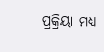ପ୍ରକ୍ରିୟା ମଧ୍ୟ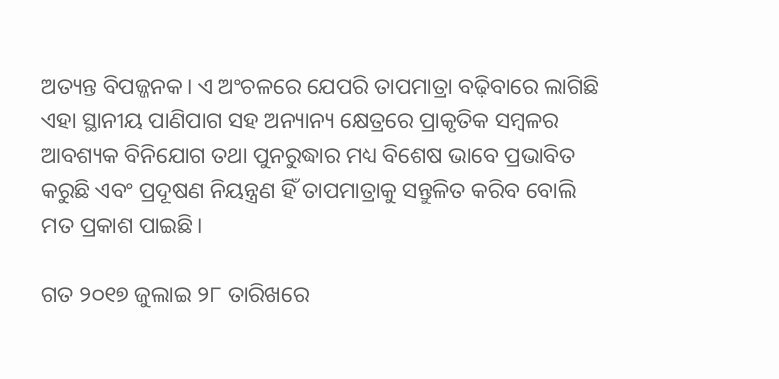ଅତ୍ୟନ୍ତ ବିପଜ୍ଜନକ। ଏ ଅଂଚଳରେ ଯେପରି ତାପମାତ୍ରା ବଢ଼ିବାରେ ଲାଗିଛି ଏହା ସ୍ଥାନୀୟ ପାଣିପାଗ ସହ ଅନ୍ୟାନ୍ୟ କ୍ଷେତ୍ରରେ ପ୍ରାକୃତିକ ସମ୍ବଳର ଆବଶ୍ୟକ ବିନିଯୋଗ ତଥା ପୁନରୁଦ୍ଧାର ମଧ୍ୟ ବିଶେଷ ଭାବେ ପ୍ରଭାବିତ କରୁଛି ଏବଂ ପ୍ରଦୂଷଣ ନିୟନ୍ତ୍ରଣ ହିଁ ତାପମାତ୍ରାକୁ ସନ୍ତୁଳିତ କରିବ ବୋଲି ମତ ପ୍ରକାଶ ପାଇଛି।

ଗତ ୨୦୧୭ ଜୁଲାଇ ୨୮ ତାରିଖରେ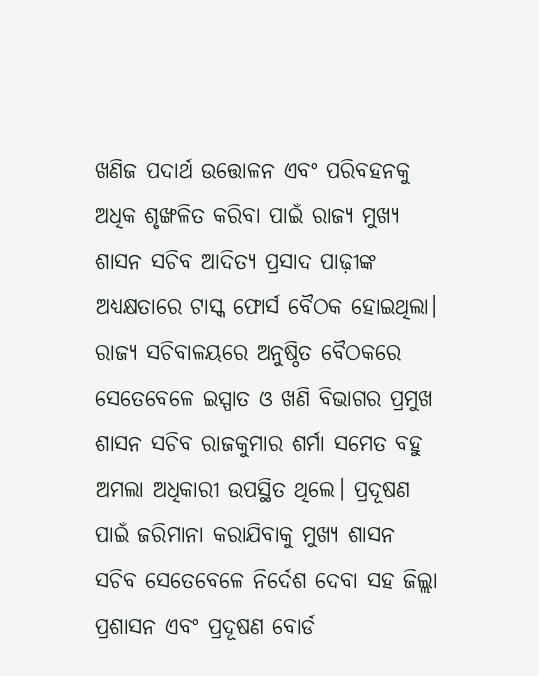ଖଣିଜ ପଦାର୍ଥ ଉତ୍ତୋଳନ ଏବଂ ପରିବହନକୁ ଅଧିକ ଶୃଙ୍ଖଳିତ କରିବା ପାଇଁ ରାଜ୍ୟ ମୁଖ୍ୟ ଶାସନ ସଚିବ ଆଦିତ୍ୟ ପ୍ରସାଦ ପାଢ଼ୀଙ୍କ ଅଧ୍ୟକ୍ଷତାରେ ଟାସ୍କ ଫୋର୍ସ ବୈଠକ ହୋଇଥିଲା। ରାଜ୍ୟ ସଚିବାଳୟରେ ଅନୁଷ୍ଠିତ ବୈଠକରେ ସେତେବେଳେ ଇସ୍ପାତ ଓ ଖଣି ବିଭାଗର ପ୍ରମୁଖ ଶାସନ ସଚିବ ରାଜକୁମାର ଶର୍ମା ସମେତ ବହୁ ଅମଲା ଅଧିକାରୀ ଉପସ୍ଥିତ ଥିଲେ। ପ୍ରଦୂଷଣ ପାଇଁ ଜରିମାନା କରାଯିବାକୁ ମୁଖ୍ୟ ଶାସନ ସଚିବ ସେତେବେଳେ ନିର୍ଦେଶ ଦେବା ସହ ଜିଲ୍ଲା ପ୍ରଶାସନ ଏବଂ ପ୍ରଦୂଷଣ ବୋର୍ଡ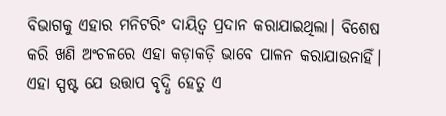ବିଭାଗକୁ ଏହାର ମନିଟରିଂ ଦାୟିତ୍ୱ ପ୍ରଦାନ କରାଯାଇଥିଲା। ବିଶେଷ କରି ଖଣି ଅଂଚଳରେ ଏହା କଡ଼ାକଡ଼ି ଭାବେ ପାଳନ କରାଯାଉନାହିଁ। ଏହା ସ୍ପଷ୍ଟ ଯେ ଉତ୍ତାପ ବୃଦ୍ଧି ହେତୁ ଏ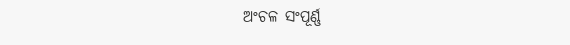ଅଂଚଳ ସଂପୂର୍ଣ୍ଣ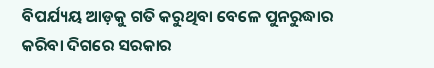ବିପର୍ଯ୍ୟୟ ଆଡ଼କୁ ଗତି କରୁଥିବା ବେଳେ ପୁନରୁଦ୍ଧାର କରିବା ଦିଗରେ ସରକାର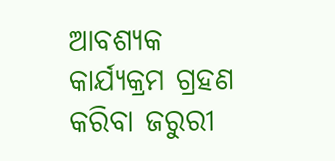ଆବଶ୍ୟକ କାର୍ଯ୍ୟକ୍ରମ ଗ୍ରହଣ କରିବା ଜରୁରୀ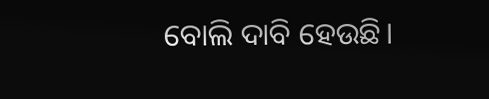ବୋଲି ଦାବି ହେଉଛି।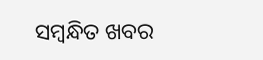ସମ୍ବନ୍ଧିତ ଖବର